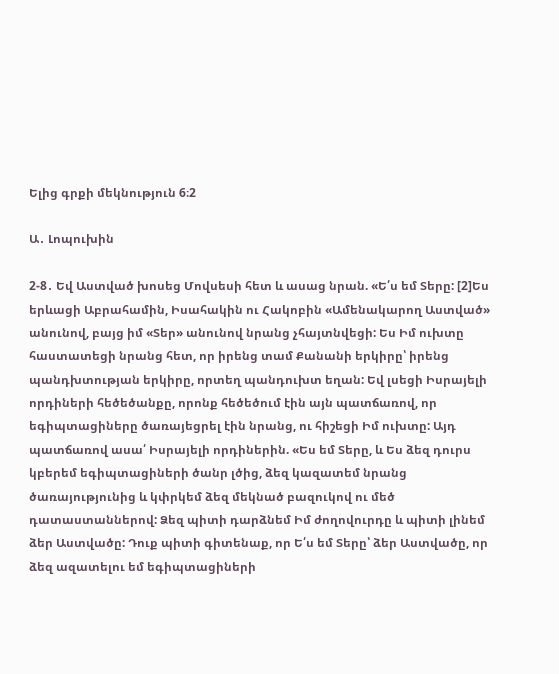Ելից գրքի մեկնություն 6։2

Ա․ Լոպուխին

2-8․ Եվ Աստված խոսեց Մովսեսի հետ և ասաց նրան. «Ե՛ս եմ Տերը: [2]Ես երևացի Աբրահամին, Իսահակին ու Հակոբին «Ամենակարող Աստված» անունով, բայց իմ «Տեր» անունով նրանց չհայտնվեցի: Ես Իմ ուխտը հաստատեցի նրանց հետ, որ իրենց տամ Քանանի երկիրը՝ իրենց պանդխտության երկիրը, որտեղ պանդուխտ եղան: Եվ լսեցի Իսրայելի որդիների հեծեծանքը, որոնք հեծեծում էին այն պատճառով, որ եգիպտացիները ծառայեցրել էին նրանց, ու հիշեցի Իմ ուխտը: Այդ պատճառով ասա՛ Իսրայելի որդիներին. «Ես եմ Տերը, և Ես ձեզ դուրս կբերեմ եգիպտացիների ծանր լծից, ձեզ կազատեմ նրանց ծառայությունից և կփրկեմ ձեզ մեկնած բազուկով ու մեծ դատաստաններով: Ձեզ պիտի դարձնեմ Իմ ժողովուրդը և պիտի լինեմ ձեր Աստվածը: Դուք պիտի գիտենաք, որ Ե՛ս եմ Տերը՝ ձեր Աստվածը, որ ձեզ ազատելու եմ եգիպտացիների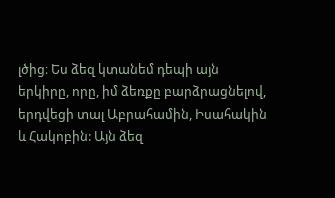լծից։ Ես ձեզ կտանեմ դեպի այն երկիրը, որը, իմ ձեռքը բարձրացնելով, երդվեցի տալ Աբրահամին, Իսահակին և Հակոբին: Այն ձեզ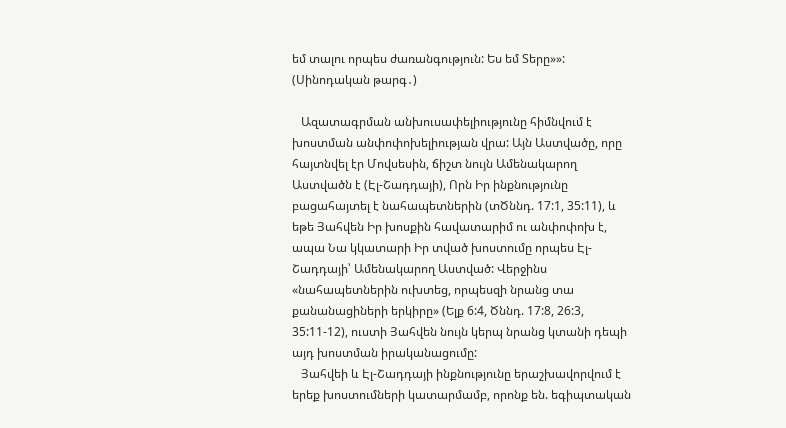եմ տալու որպես ժառանգություն: Ես եմ Տերը»»: (Սինոդական թարգ․)

   Ազատագրման անխուսափելիությունը հիմնվում է խոստման անփոփոխելիության վրա: Այն Աստվածը, որը հայտնվել էր Մովսեսին, ճիշտ նույն Ամենակարող Աստվածն է (Էլ-Շադդայի), Որն Իր ինքնությունը բացահայտել է նահապետներին (տԾննդ. 17:1, 35:11), և եթե Յահվեն Իր խոսքին հավատարիմ ու անփոփոխ է, ապա Նա կկատարի Իր տված խոստումը որպես Էլ-Շադդայի՝ Ամենակարող Աստված: Վերջինս «նահապետներին ուխտեց, որպեսզի նրանց տա քանանացիների երկիրը» (Ելք 6:4, Ծննդ. 17:8, 26:3, 35:11-12), ուստի Յահվեն նույն կերպ նրանց կտանի դեպի այդ խոստման իրականացումը:
   Յահվեի և Էլ-Շադդայի ինքնությունը երաշխավորվում է երեք խոստումների կատարմամբ, որոնք են. եգիպտական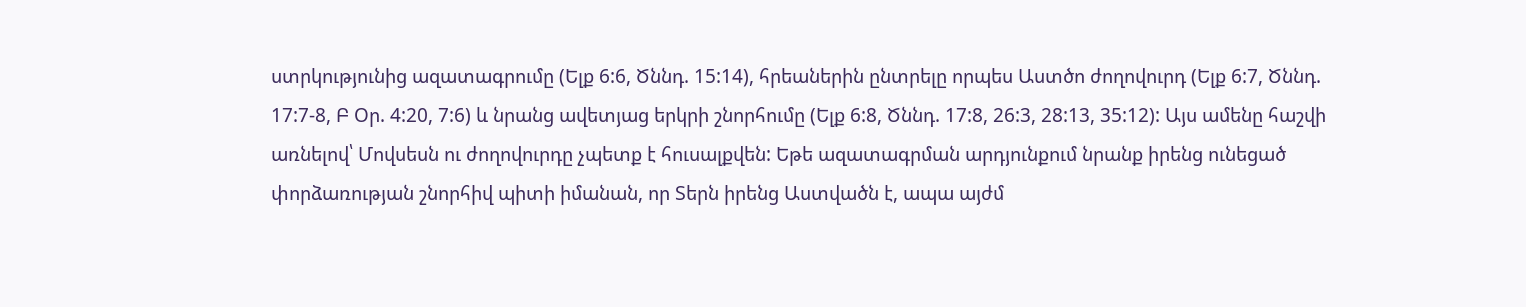ստրկությունից ազատագրումը (Ելք 6:6, Ծննդ. 15:14), հրեաներին ընտրելը որպես Աստծո ժողովուրդ (Ելք 6:7, Ծննդ. 17:7-8, Բ Օր. 4:20, 7:6) և նրանց ավետյաց երկրի շնորհումը (Ելք 6:8, Ծննդ. 17:8, 26:3, 28:13, 35:12): Այս ամենը հաշվի առնելով՝ Մովսեսն ու ժողովուրդը չպետք է հուսալքվեն: Եթե ազատագրման արդյունքում նրանք իրենց ունեցած փորձառության շնորհիվ պիտի իմանան, որ Տերն իրենց Աստվածն է, ապա այժմ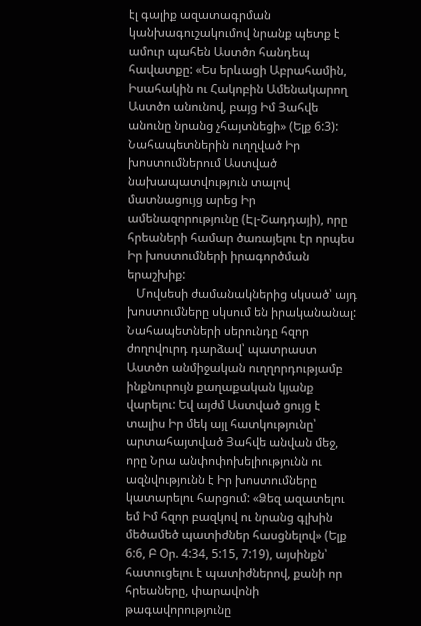էլ գալիք ազատագրման կանխագուշակումով նրանք պետք է ամուր պահեն Աստծո հանդեպ հավատքը: «Ես երևացի Աբրահամին, Իսահակին ու Հակոբին Ամենակարող Աստծո անունով, բայց Իմ Յահվե անունը նրանց չհայտնեցի» (Ելք 6:3): Նահապետներին ուղղված Իր խոստումներում Աստված նախապատվություն տալով մատնացույց արեց Իր ամենազորությունը (Էլ-Շադդայի), որը հրեաների համար ծառայելու էր որպես Իր խոստումների իրագործման երաշխիք:
   Մովսեսի ժամանակներից սկսած՝ այդ խոստումները սկսում են իրականանալ: Նահապետների սերունդը հզոր ժողովուրդ դարձավ՝ պատրաստ Աստծո անմիջական ուղղորդությամբ ինքնուրույն քաղաքական կյանք վարելու: Եվ այժմ Աստված ցույց է տալիս Իր մեկ այլ հատկությունը՝ արտահայտված Յահվե անվան մեջ, որը Նրա անփոփոխելիությունն ու ազնվությունն է Իր խոստումները կատարելու հարցում: «Ձեզ ազատելու եմ Իմ հզոր բազկով ու նրանց գլխին մեծամեծ պատիժներ հասցնելով» (Ելք 6:6, Բ Օր. 4:34, 5:15, 7:19), այսինքն՝ հատուցելու է պատիժներով, քանի որ հրեաները, փարավոնի թագավորությունը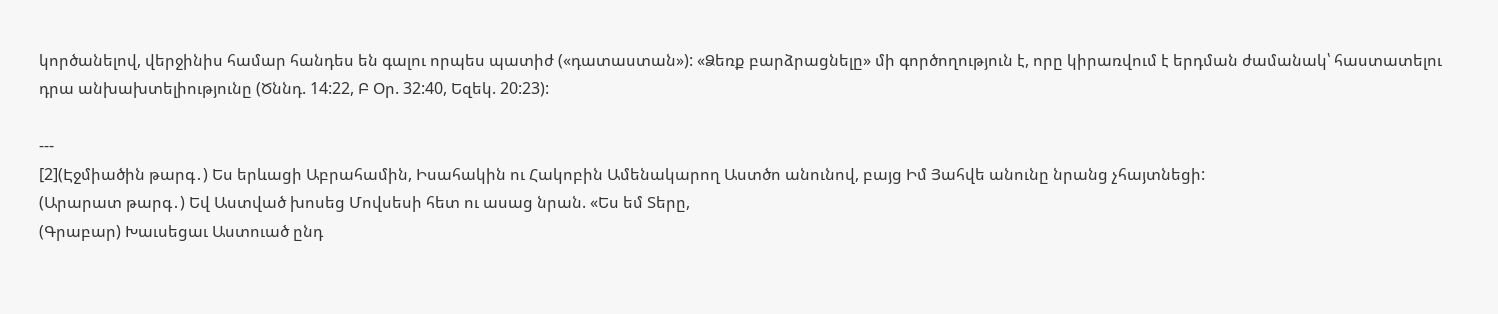կործանելով, վերջինիս համար հանդես են գալու որպես պատիժ («դատաստան»): «Ձեռք բարձրացնելը» մի գործողություն է, որը կիրառվում է երդման ժամանակ՝ հաստատելու դրա անխախտելիությունը (Ծննդ. 14:22, Բ Օր. 32:40, Եզեկ. 20:23):

---
[2](Էջմիածին թարգ․) Ես երևացի Աբրահամին, Իսահակին ու Հակոբին Ամենակարող Աստծո անունով, բայց Իմ Յահվե անունը նրանց չհայտնեցի:
(Արարատ թարգ․) Եվ Աստված խոսեց Մովսեսի հետ ու ասաց նրան. «Ես եմ Տերը,
(Գրաբար) Խաւսեցաւ Աստուած ընդ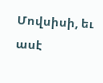Մովսիսի, եւ ասէ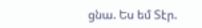ցնա. Ես եմ Տէր.